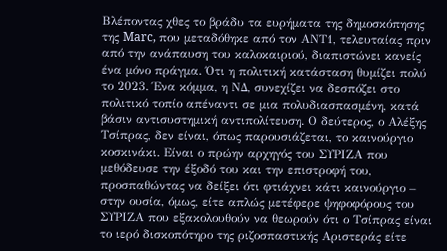Βλέποντας χθες το βράδυ τα ευρήματα της δημοσκόπησης της Marc, που μεταδόθηκε από τον ΑΝΤ1, τελευταίας πριν από την ανάπαυση του καλοκαιριού, διαπιστώνει κανείς ένα μόνο πράγμα. Ότι η πολιτική κατάσταση θυμίζει πολύ το 2023. Ένα κόμμα, η ΝΔ, συνεχίζει να δεσπόζει στο πολιτικό τοπίο απέναντι σε μια πολυδιασπασμένη, κατά βάσιν αντισυστημική αντιπολίτευση. Ο δεύτερος, ο Αλέξης Τσίπρας, δεν είναι, όπως παρουσιάζεται, το καινούργιο κοσκινάκι. Είναι ο πρώην αρχηγός του ΣΥΡΙΖΑ που μεθόδευσε την έξοδό του και την επιστροφή του, προσπαθώντας να δείξει ότι φτιάχνει κάτι καινούργιο – στην ουσία, όμως, είτε απλώς μετέφερε ψηφοφόρους του ΣΥΡΙΖΑ που εξακολουθούν να θεωρούν ότι ο Τσίπρας είναι το ιερό δισκοπότηρο της ριζοσπαστικής Αριστεράς είτε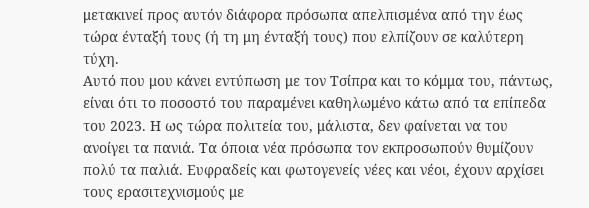μετακινεί προς αυτόν διάφορα πρόσωπα απελπισμένα από την έως τώρα ένταξή τους (ή τη μη ένταξή τους) που ελπίζουν σε καλύτερη τύχη.
Αυτό που μου κάνει εντύπωση με τον Τσίπρα και το κόμμα του, πάντως, είναι ότι το ποσοστό του παραμένει καθηλωμένο κάτω από τα επίπεδα του 2023. Η ως τώρα πολιτεία του, μάλιστα, δεν φαίνεται να του ανοίγει τα πανιά. Τα όποια νέα πρόσωπα τον εκπροσωπούν θυμίζουν πολύ τα παλιά. Ευφραδείς και φωτογενείς νέες και νέοι, έχουν αρχίσει τους ερασιτεχνισμούς με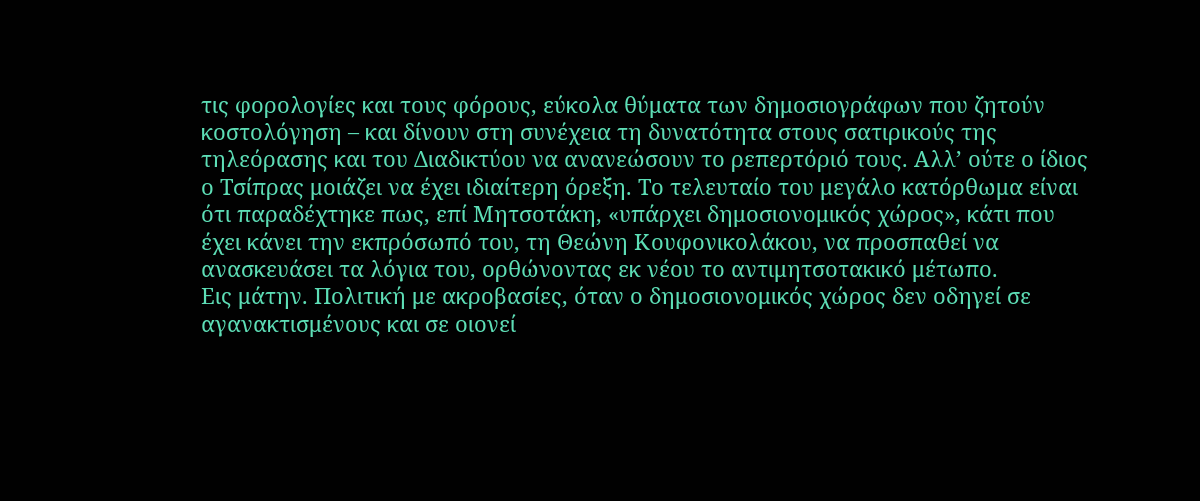τις φορολογίες και τους φόρους, εύκολα θύματα των δημοσιογράφων που ζητούν κοστολόγηση – και δίνουν στη συνέχεια τη δυνατότητα στους σατιρικούς της τηλεόρασης και του Διαδικτύου να ανανεώσουν το ρεπερτόριό τους. Αλλ’ ούτε ο ίδιος ο Τσίπρας μοιάζει να έχει ιδιαίτερη όρεξη. Το τελευταίο του μεγάλο κατόρθωμα είναι ότι παραδέχτηκε πως, επί Μητσοτάκη, «υπάρχει δημοσιονομικός χώρος», κάτι που έχει κάνει την εκπρόσωπό του, τη Θεώνη Κουφονικολάκου, να προσπαθεί να ανασκευάσει τα λόγια του, ορθώνοντας εκ νέου το αντιμητσοτακικό μέτωπο.
Εις μάτην. Πολιτική με ακροβασίες, όταν ο δημοσιονομικός χώρος δεν οδηγεί σε αγανακτισμένους και σε οιονεί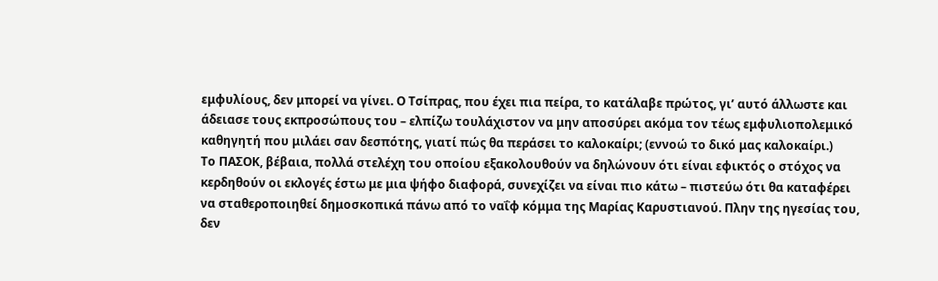εμφυλίους, δεν μπορεί να γίνει. Ο Τσίπρας, που έχει πια πείρα, το κατάλαβε πρώτος, γι’ αυτό άλλωστε και άδειασε τους εκπροσώπους του – ελπίζω τουλάχιστον να μην αποσύρει ακόμα τον τέως εμφυλιοπολεμικό καθηγητή που μιλάει σαν δεσπότης, γιατί πώς θα περάσει το καλοκαίρι; (εννοώ το δικό μας καλοκαίρι.)
Το ΠΑΣΟΚ, βέβαια, πολλά στελέχη του οποίου εξακολουθούν να δηλώνουν ότι είναι εφικτός ο στόχος να κερδηθούν οι εκλογές έστω με μια ψήφο διαφορά, συνεχίζει να είναι πιο κάτω – πιστεύω ότι θα καταφέρει να σταθεροποιηθεί δημοσκοπικά πάνω από το ναΐφ κόμμα της Μαρίας Καρυστιανού. Πλην της ηγεσίας του, δεν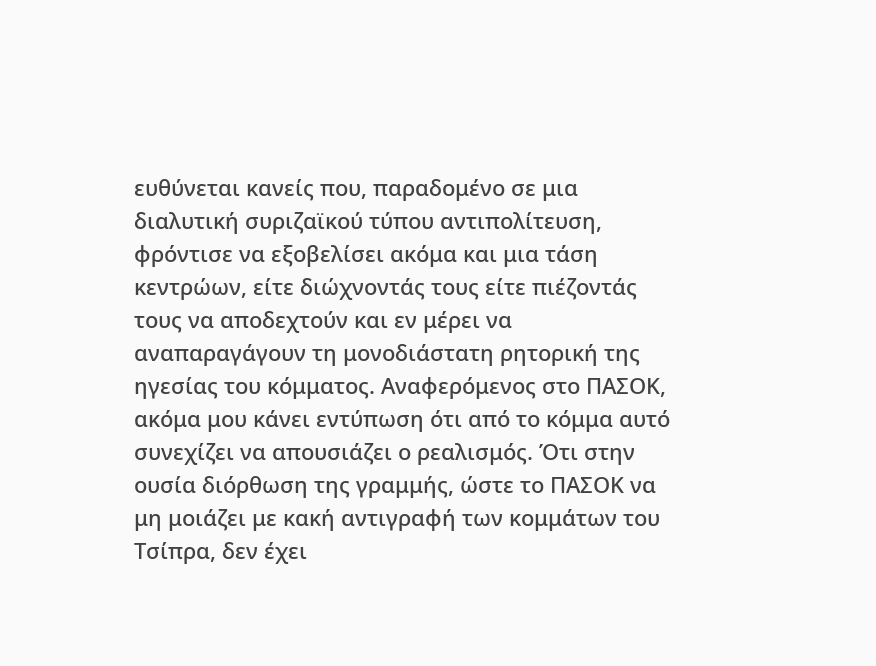ευθύνεται κανείς που, παραδομένο σε μια διαλυτική συριζαϊκού τύπου αντιπολίτευση, φρόντισε να εξοβελίσει ακόμα και μια τάση κεντρώων, είτε διώχνοντάς τους είτε πιέζοντάς τους να αποδεχτούν και εν μέρει να αναπαραγάγουν τη μονοδιάστατη ρητορική της ηγεσίας του κόμματος. Αναφερόμενος στο ΠΑΣΟΚ, ακόμα μου κάνει εντύπωση ότι από το κόμμα αυτό συνεχίζει να απουσιάζει ο ρεαλισμός. Ότι στην ουσία διόρθωση της γραμμής, ώστε το ΠΑΣΟΚ να μη μοιάζει με κακή αντιγραφή των κομμάτων του Τσίπρα, δεν έχει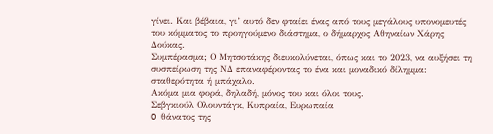γίνει. Και βέβαια, γι’ αυτό δεν φταίει ένας από τους μεγάλους υπονομευτές του κόμματος το προηγούμενο διάστημα, ο δήμαρχος Αθηναίων Χάρης Δούκας.
Συμπέρασμα; Ο Μητσοτάκης διευκολύνεται, όπως και το 2023, να αυξήσει τη συσπείρωση της ΝΔ επαναφέροντας το ένα και μοναδικό δίλημμα: σταθερότητα ή μπάχαλο.
Ακόμα μια φορά, δηλαδή, μόνος του και όλοι τους.
Σεβγκιούλ Ολουντάγκ, Κυπραία, Ευρωπαία
O θάνατος της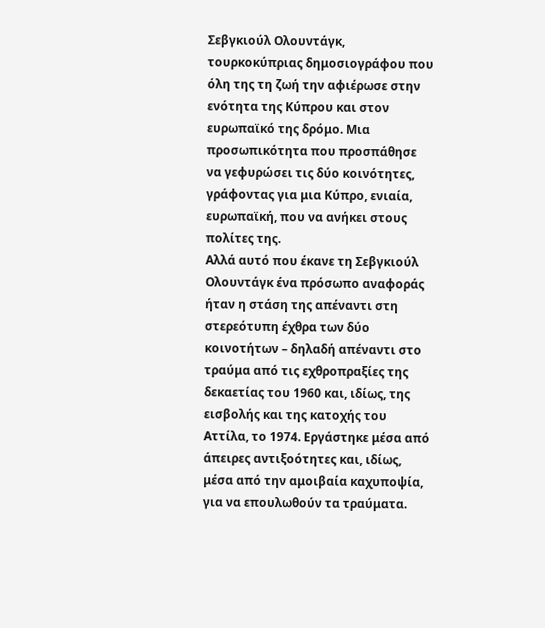Σεβγκιούλ Ολουντάγκ, τουρκοκύπριας δημοσιογράφου που όλη της τη ζωή την αφιέρωσε στην ενότητα της Κύπρου και στον ευρωπαϊκό της δρόμο. Μια προσωπικότητα που προσπάθησε να γεφυρώσει τις δύο κοινότητες, γράφοντας για μια Κύπρο, ενιαία, ευρωπαϊκή, που να ανήκει στους πολίτες της.
Αλλά αυτό που έκανε τη Σεβγκιούλ Ολουντάγκ ένα πρόσωπο αναφοράς ήταν η στάση της απέναντι στη στερεότυπη έχθρα των δύο κοινοτήτων – δηλαδή απέναντι στο τραύμα από τις εχθροπραξίες της δεκαετίας του 1960 και, ιδίως, της εισβολής και της κατοχής του Αττίλα, το 1974. Εργάστηκε μέσα από άπειρες αντιξοότητες και, ιδίως, μέσα από την αμοιβαία καχυποψία, για να επουλωθούν τα τραύματα.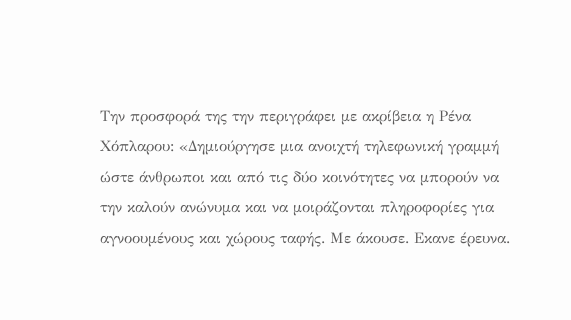Την προσφορά της την περιγράφει με ακρίβεια η Ρένα Χόπλαρου: «Δημιούργησε μια ανοιχτή τηλεφωνική γραμμή ώστε άνθρωποι και από τις δύο κοινότητες να μπορούν να την καλούν ανώνυμα και να μοιράζονται πληροφορίες για αγνοουμένους και χώρους ταφής. Με άκουσε. Εκανε έρευνα.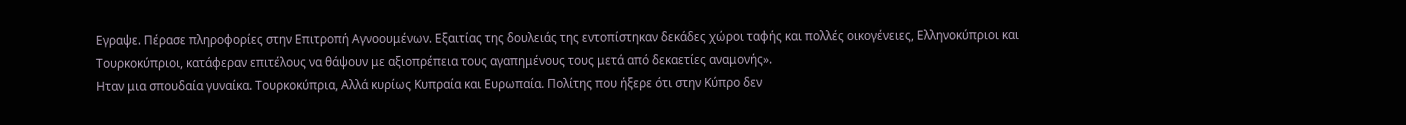Εγραψε. Πέρασε πληροφορίες στην Επιτροπή Αγνοουμένων. Εξαιτίας της δουλειάς της εντοπίστηκαν δεκάδες χώροι ταφής και πολλές οικογένειες, Ελληνοκύπριοι και Τουρκοκύπριοι, κατάφεραν επιτέλους να θάψουν με αξιοπρέπεια τους αγαπημένους τους μετά από δεκαετίες αναμονής».
Ηταν μια σπουδαία γυναίκα. Τουρκοκύπρια, Αλλά κυρίως Κυπραία και Ευρωπαία. Πολίτης που ήξερε ότι στην Κύπρο δεν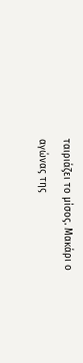ταιριάζει το μίσος. Μακάρι ο αγώνας της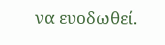να ευοδωθεί.